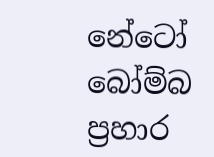නේටෝ බෝම්බ ප්‍රහාර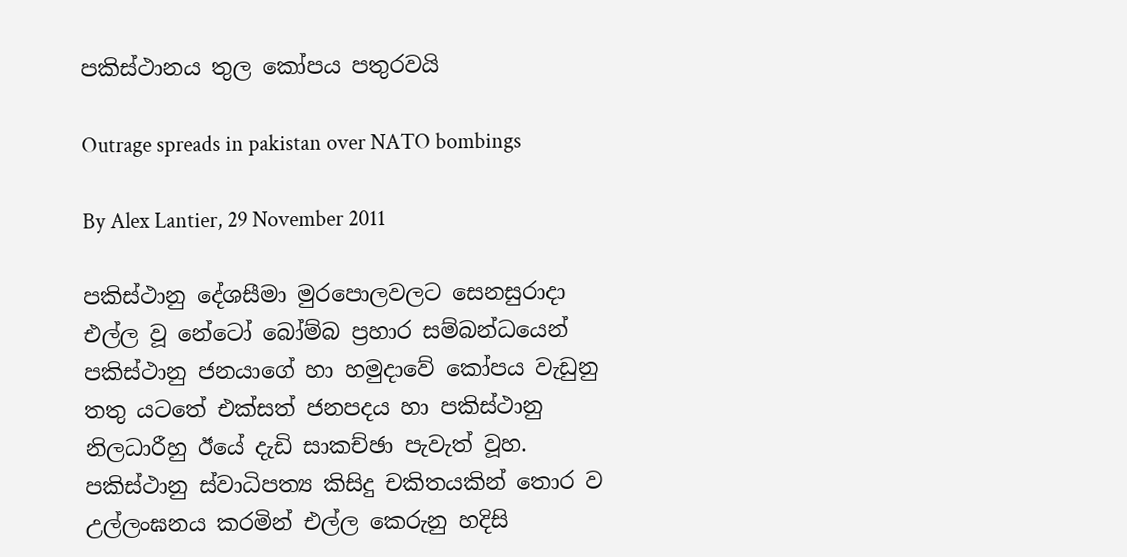පකිස්ථානය තුල කෝපය පතුරවයි

Outrage spreads in pakistan over NATO bombings

By Alex Lantier, 29 November 2011

පකිස්ථානු දේශසීමා මුරපොලවලට සෙනසුරාදා එල්ල වූ නේටෝ බෝම්බ ප්‍රහාර සම්බන්ධයෙන් පකිස්ථානු ජනයාගේ හා හමුදාවේ කෝපය වැඩුනු තතු යටතේ එක්සත් ජනපදය හා පකිස්ථානු නිලධාරීහු ඊයේ දැඩි සාකච්ඡා පැවැත් වූහ. පකිස්ථානු ස්වාධිපත්‍ය කිසිදු චකිතයකින් තොර ව උල්ලංඝනය කරමින් එල්ල කෙරුනු හදිසි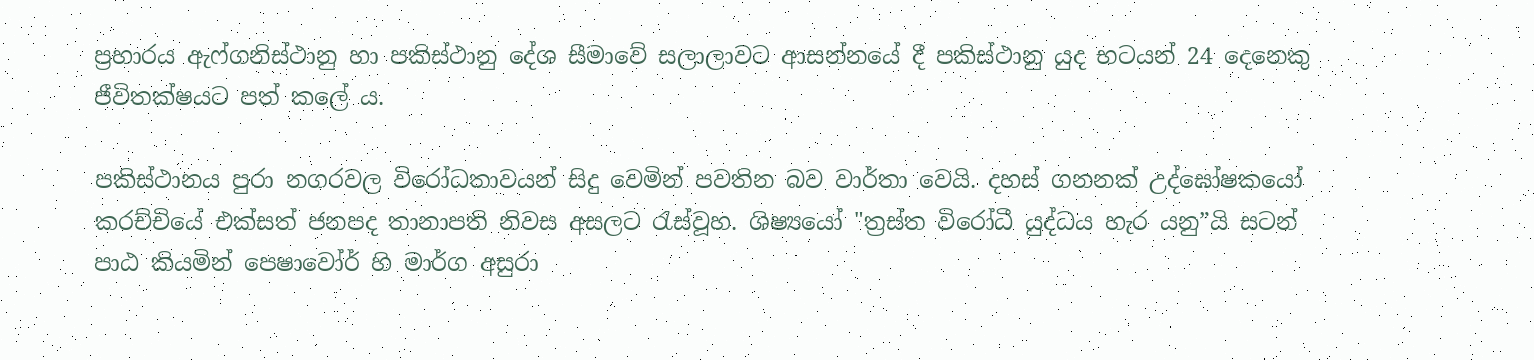ප්‍රහාරය ඇෆ්ගනිස්ථානු හා පකිස්ථානු දේශ සීමාවේ සලාලාවට ආසන්නයේ දී පකිස්ථානු යුද භටයන් 24 දෙනෙකු ජීවිතක්ෂයට පත් කලේ ය.

පකිස්ථානය පුරා නගරවල විරෝධතාවයන් සිදු වෙමින් පවතින බව වාර්තා වෙයි. දහස් ගනනක් උද්ඝෝෂකයෝ කරච්චියේ එක්සත් ජනපද තානාපති නිවස අසලට රැස්වූහ. ශිෂ්‍යයෝ "ත්‍රස්ත විරෝධී යුද්ධය හැර යනු”යි සටන් පාඨ කියමින් පෙෂාවෝර් හි මාර්ග අසුරා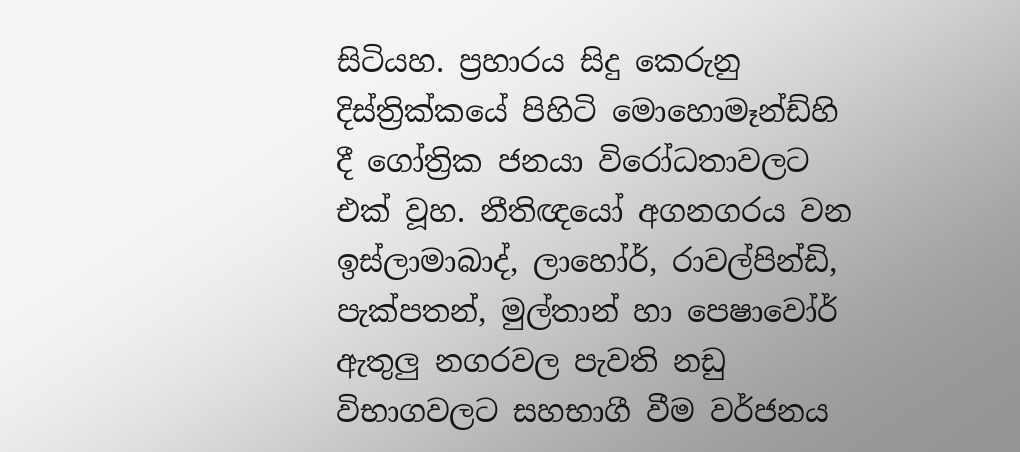සිටියහ. ප්‍රහාරය සිදු කෙරුනු දිස්ත්‍රික්කයේ පිහිටි මොහොමෑන්ඩ්හි දී ගෝත්‍රික ජනයා විරෝධතාවලට එක් වූහ. නීතිඥයෝ අගනගරය වන ඉස්ලාමාබාද්, ලාහෝර්, රාවල්පින්ඩි, පැක්පතන්, මුල්තාන් හා පෙෂාවෝර් ඇතුලු නගරවල පැවති නඩු විභාගවලට සහභාගී වීම වර්ජනය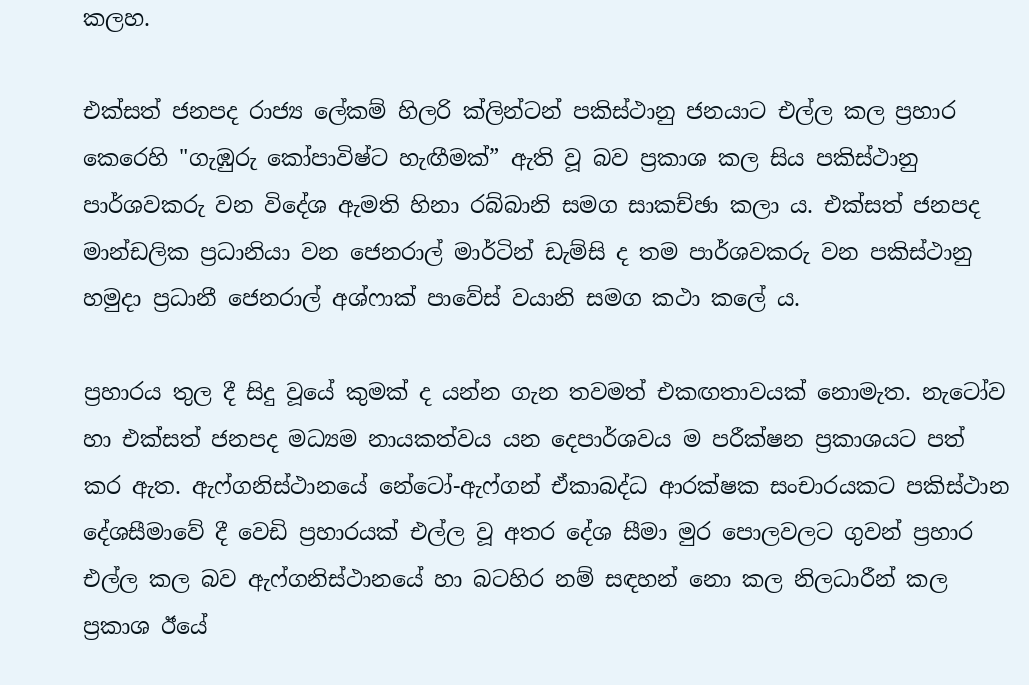කලහ.

එක්සත් ජනපද රාජ්‍ය ලේකම් හිලරි ක්ලින්ටන් පකිස්ථානු ජනයාට එල්ල කල ප්‍රහාර කෙරෙහි "ගැඹුරු කෝපාවිෂ්ට හැඟීමක්” ඇති වූ බව ප්‍රකාශ කල සිය පකිස්ථානු පාර්ශවකරු වන විදේශ ඇමති හිනා රබ්බානි සමග සාකච්ඡා කලා ය. එක්සත් ජනපද මාන්ඩලික ප්‍රධානියා වන ජෙනරාල් මාර්ටින් ඩැම්සි ද තම පාර්ශවකරු වන පකිස්ථානු හමුදා ප්‍රධානී ජෙනරාල් අශ්ෆාක් පාවේස් වයානි සමග කථා කලේ ය.

ප්‍රහාරය තුල දී සිදු වූයේ කුමක් ද යන්න ගැන තවමත් එකඟතාවයක් නොමැත. නැටෝව හා එක්සත් ජනපද මධ්‍යම නායකත්වය යන දෙපාර්ශවය ම පරීක්ෂන ප්‍රකාශයට පත් කර ඇත. ඇෆ්ගනිස්ථානයේ නේටෝ-ඇෆ්ගන් ඒකාබද්ධ ආරක්ෂක සංචාරයකට පකිස්ථාන දේශසීමාවේ දී වෙඩි ප්‍රහාරයක් එල්ල වූ අතර දේශ සීමා මුර පොලවලට ගුවන් ප්‍රහාර එල්ල කල බව ඇෆ්ගනිස්ථානයේ හා බටහිර නම් සඳහන් නො කල නිලධාරීන් කල ප්‍රකාශ ඊයේ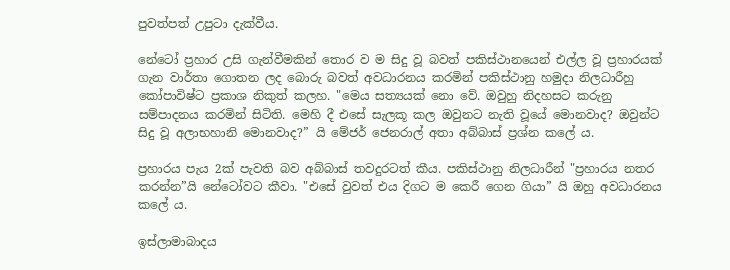පුවත්පත් උපුටා දැක්වීය.

නේටෝ ප්‍රහාර උසි ගැන්වීමකින් තොර ව ම සිදු වූ බවත් පකිස්ථානයෙන් එල්ල වූ ප්‍රහාරයක් ගැන වාර්තා ගොතන ලද බොරු බවත් අවධාරනය කරමින් පකිස්ථානු හමුදා නිලධාරීහු කෝපාවිෂ්ට ප්‍රකාශ නිකුත් කලහ. "මෙය සත්‍යයක් නො වේ. ඔවුහු නිදහසට කරුනු සම්පාදනය කරමින් සිටිති. මෙහි දී එසේ සැලකූ කල ඔවුනට නැති වූයේ මොනවාද? ඔවුන්ට සිදු වූ අලාභහානි මොනවාද?” යි මේජර් ජෙනරාල් අතා අබ්බාස් ප්‍රශ්න කලේ ය.

ප්‍රහාරය පැය 2ක් පැවති බව අබ්බාස් තවදුරටත් කීය. පකිස්ථානු නිලධාරීන් "ප්‍රහාරය නතර කරන්න”යි නේටෝවට කීවා. "එසේ වුවත් එය දිගට ම කෙරී ගෙන ගියා” යි ඔහු අවධාරනය කලේ ය.

ඉස්ලාමාබාදය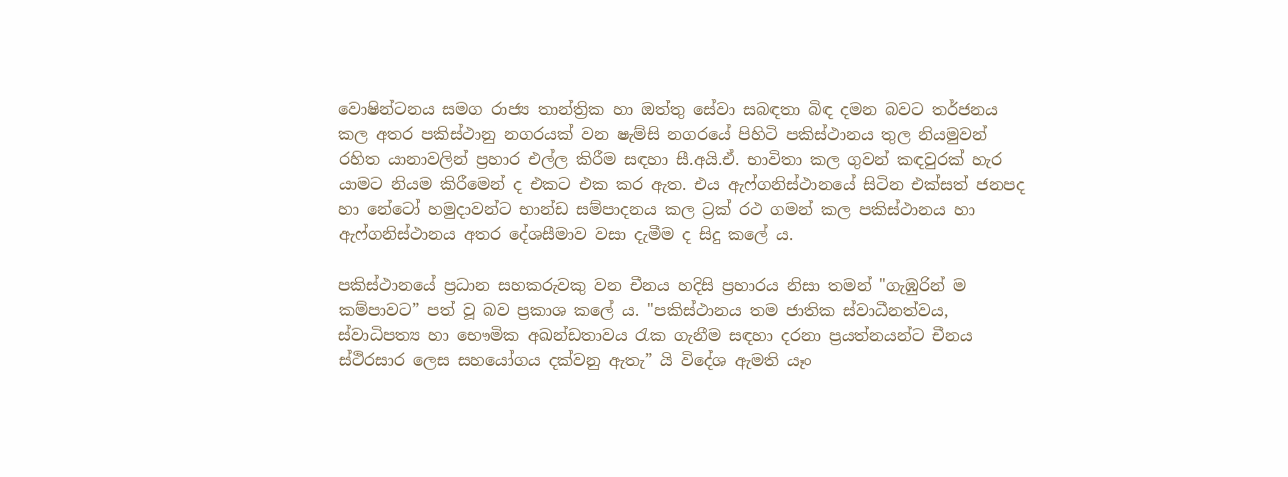වොෂින්ටනය සමග රාජ්‍ය තාන්ත්‍රික හා ඔත්තු සේවා සබඳතා බිඳ දමන බවට තර්ජනය කල අතර පකිස්ථානු නගරයක් වන ෂැම්සි නගරයේ පිහිටි පකිස්ථානය තුල නියමුවන් රහිත යානාවලින් ප්‍රහාර එල්ල කිරීම සඳහා සී.අයි.ඒ. භාවිතා කල ගුවන් කඳවුරක් හැර යාමට නියම කිරීමෙන් ද එකට එක කර ඇත. එය ඇෆ්ගනිස්ථානයේ සිටින එක්සත් ජනපද හා නේටෝ හමුදාවන්ට භාන්ඩ සම්පාදනය කල ට්‍රක් රථ ගමන් කල පකිස්ථානය හා ඇෆ්ගනිස්ථානය අතර දේශසීමාව වසා දැමීම ද සිදු කලේ ය.

පකිස්ථානයේ ප්‍රධාන සහකරුවකු වන චීනය හදිසි ප්‍රහාරය නිසා තමන් "ගැඹුරින් ම කම්පාවට” පත් වූ බව ප්‍රකාශ කලේ ය. "පකිස්ථානය තම ජාතික ස්වාධීනත්වය, ස්වාධිපත්‍ය හා භෞමික අඛන්ඩතාවය රැක ගැනීම සඳහා දරනා ප්‍රයත්නයන්ට චීනය ස්ථිරසාර ලෙස සහයෝගය දක්වනු ඇතැ” යි විදේශ ඇමති යෑං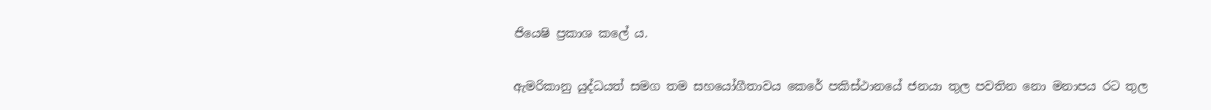ජියෙෂි ප්‍රකාශ කලේ ය.

ඇමරිකානු යුද්ධයත් සමග තම සහයෝගීතාවය කෙරේ පකිස්ථානයේ ජනයා තුල පවතින නො මනාපය රට තුල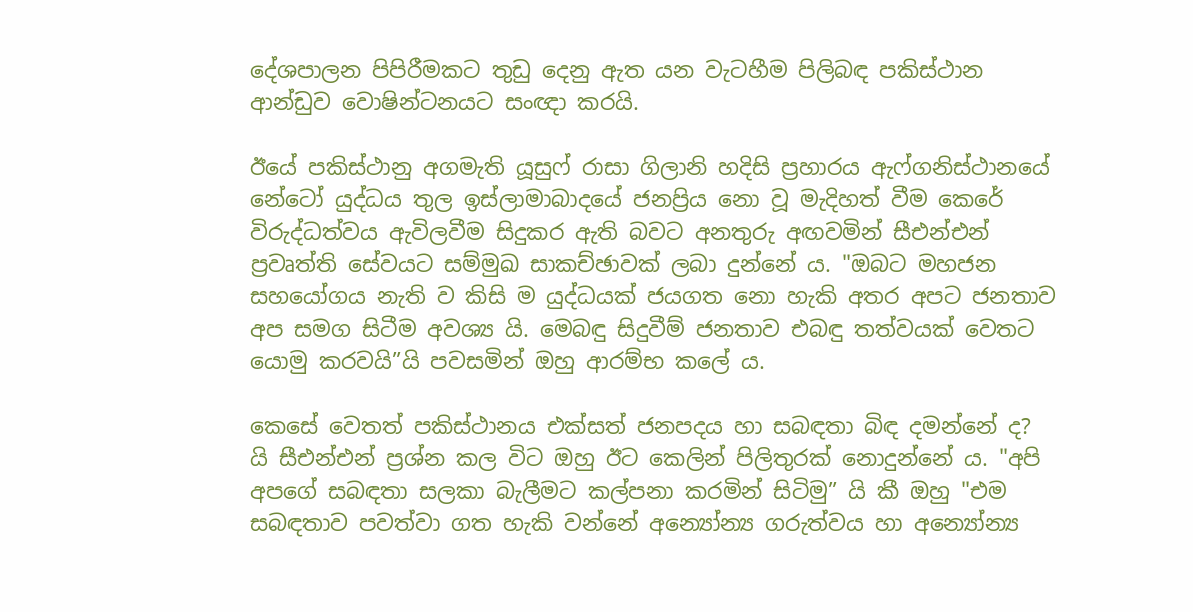දේශපාලන පිපිරීමකට තුඩු දෙනු ඇත යන වැටහීම පිලිබඳ පකිස්ථාන ආන්ඩුව වොෂින්ටනයට සංඥා කරයි.

ඊයේ පකිස්ථානු අගමැති යූසුෆ් රාසා ගිලානි හදිසි ප්‍රහාරය ඇෆ්ගනිස්ථානයේ නේටෝ යුද්ධය තුල ඉස්ලාමාබාදයේ ජනප්‍රිය නො වූ මැදිහත් වීම කෙරේ විරුද්ධත්වය ඇවිලවීම සිදුකර ඇති බවට අනතුරු අඟවමින් සීඑන්එන් ප්‍රවෘත්ති සේවයට සම්මුඛ සාකච්ඡාවක් ලබා දුන්නේ ය. "ඔබට මහජන සහයෝගය නැති ව කිසි ම යුද්ධයක් ජයගත නො හැකි අතර අපට ජනතාව අප සමග සිටීම අවශ්‍ය යි. මෙබඳු සිදුවීම් ජනතාව එබඳු තත්වයක් වෙතට යොමු කරවයි”යි පවසමින් ඔහු ආරම්භ කලේ ය.

කෙසේ වෙතත් පකිස්ථානය එක්සත් ජනපදය හා සබඳතා බිඳ දමන්නේ ද? යි සීඑන්එන් ප්‍රශ්න කල විට ඔහු ඊට කෙලින් පිලිතුරක් නොදුන්නේ ය. "අපි අපගේ සබඳතා සලකා බැලීමට කල්පනා කරමින් සිටිමු” යි කී ඔහු "එම සබඳතාව පවත්වා ගත හැකි වන්නේ අන්‍යෝන්‍ය ගරුත්වය හා අන්‍යෝන්‍ය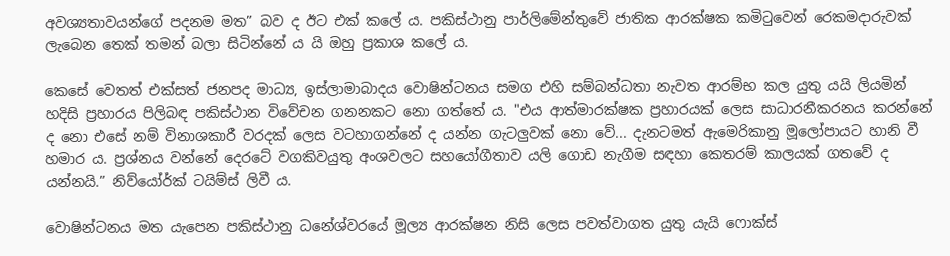අවශ්‍යතාවයන්ගේ පදනම මත” බව ද ඊට එක් කලේ ය. පකිස්ථානු පාර්ලිමේන්තුවේ ජාතික ආරක්ෂක කමිටුවෙන් රෙකමදාරුවක් ලැබෙන තෙක් තමන් බලා සිටින්නේ ය යි ඔහු ප්‍රකාශ කලේ ය.

කෙසේ වෙතත් එක්සත් ජනපද මාධ්‍ය, ඉස්ලාමාබාදය වොෂින්ටනය සමග එහි සම්බන්ධතා නැවත ආරම්භ කල යුතු යයි ලියමින් හදිසි ප්‍රහාරය පිලිබඳ පකිස්ථාන විවේචන ගනනකට නො ගත්තේ ය. "එය ආත්මාරක්ෂක ප්‍රහාරයක් ලෙස සාධාරනීකරනය කරන්නේ ද නො එසේ නම් විනාශකාරී වරදක් ලෙස වටහාගන්නේ ද යන්න ගැටලුවක් නො වේ... දැනටමත් ඇමෙරිකානු මූලෝපායට හානි වී හමාර ය. ප්‍රශ්නය වන්නේ දෙරටේ වගකිවයුතු අංශවලට සහයෝගීතාව යලි ගොඩ නැගීම සඳහා කෙතරම් කාලයක් ගතවේ ද යන්නයි.” නිව්යෝර්ක් ටයිම්ස් ලිවී ය.

වොෂින්ටනය මත යැපෙන පකිස්ථානු ධනේශ්වරයේ මූල්‍ය ආරක්ෂන නිසි ලෙස පවත්වාගත යුතු යැයි ෆොක්ස්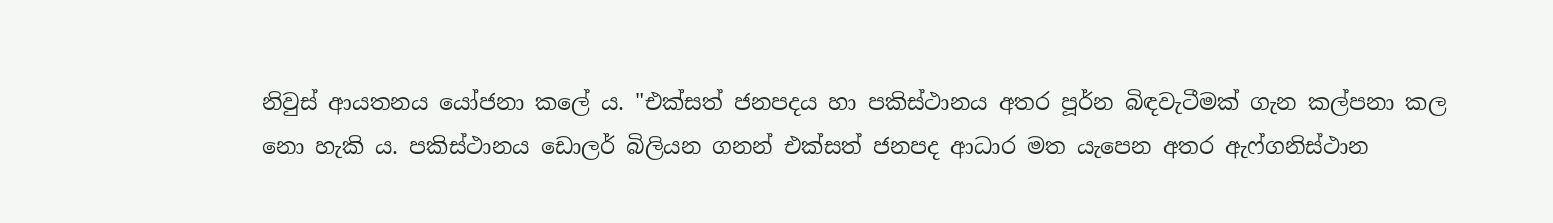නිවුස් ආයතනය යෝජනා කලේ ය. "එක්සත් ජනපදය හා පකිස්ථානය අතර පූර්න බිඳවැටීමක් ගැන කල්පනා කල නො හැකි ය. පකිස්ථානය ඩොලර් බිලියන ගනන් එක්සත් ජනපද ආධාර මත යැපෙන අතර ඇෆ්ගනිස්ථාන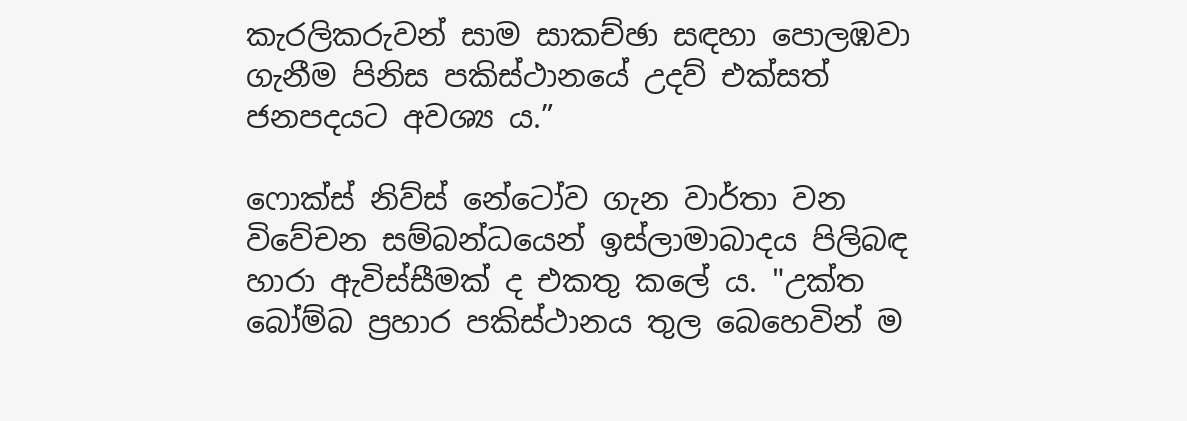කැරලිකරුවන් සාම සාකච්ඡා සඳහා පොලඹවා ගැනීම පිනිස පකිස්ථානයේ උදව් එක්සත් ජනපදයට අවශ්‍ය ය.”

ෆොක්ස් නිව්ස් නේටෝව ගැන වාර්තා වන විවේචන සම්බන්ධයෙන් ඉස්ලාමාබාදය පිලිබඳ හාරා ඇවිස්සීමක් ද එකතු කලේ ය. "උක්ත බෝම්බ ප්‍රහාර පකිස්ථානය තුල බෙහෙවින් ම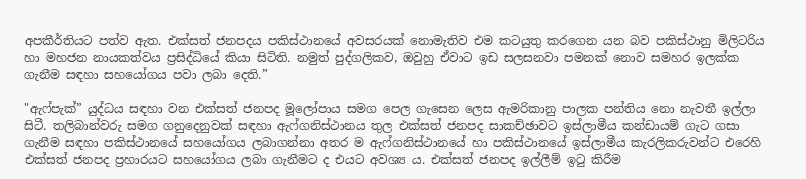අපකීර්තියට පත්ව ඇත. එක්සත් ජනපදය පකිස්ථානයේ අවසරයක් නොමැතිව එම කටයුතු කරගෙන යන බව පකිස්ථානු මිලිටරිය හා මහජන නායකත්වය ප්‍රසිද්ධියේ කියා සිටිති. නමුත් පුද්ගලිකව, ඔවුහු ඒවාට ඉඩ සලසනවා පමනක් නොව සමහර ඉලක්ක ගැනීම සඳහා සහයෝගය පවා ලබා දෙති.”

"ඇෆ්පැක්” යුද්ධය සඳහා වන එක්සත් ජනපද මූලෝපාය සමග පෙල ගැසෙන ලෙස ඇමරිකානු පාලක පන්තිය නො නැවතී ඉල්ලා සිටී. තලිබාන්වරු සමග ගනුදෙනුවක් සඳහා ඇෆ්ගනිස්ථානය තුල එක්සත් ජනපද සාකච්ඡාවට ඉස්ලාමීය කන්ඩායම් ගැට ගසා ගැනීම සඳහා පකිස්ථානයේ සහයෝගය ලබාගන්නා අතර ම ඇෆ්ගනිස්ථානයේ හා පකිස්ථානයේ ඉස්ලාමීය කැරලිකරුවන්ට එරෙහි එක්සත් ජනපද ප්‍රහාරයට සහයෝගය ලබා ගැනීමට ද එයට අවශ්‍ය ය. එක්සත් ජනපද ඉල්ලීම් ඉටු කිරීම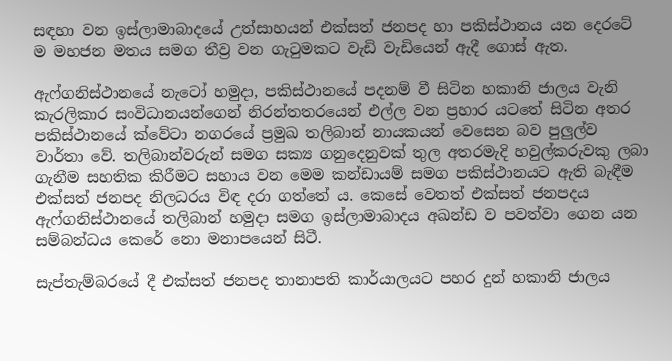සඳහා වන ඉස්ලාමාබාදයේ උත්සාහයන් එක්සත් ජනපද හා පකිස්ථානය යන දෙරටේ ම මහජන මතය සමග තීව්‍ර වන ගැටුමකට වැඩි වැඩියෙන් ඇදී ගොස් ඇත.

ඇෆ්ගනිස්ථානයේ නැටෝ හමුදා, පකිස්ථානයේ පදනම් වී සිටින හකානි ජාලය වැනි කැරලිකාර සංවිධානයන්ගෙන් නිරන්තතරයෙන් එල්ල වන ප්‍රහාර යටතේ සිටින අතර පකිස්ථානයේ ක්වේටා නගරයේ ප්‍රමුඛ තලිබාන් නායකයන් වෙසෙන බව පුලුල්ව වාර්තා වේ. තලිබාන්වරුන් සමග සක්‍ය ගනුදෙනුවක් තුල අතරමැදි හවුල්කරුවකු ලබා ගැනීම සහතික කිරීමට සහාය වන මෙම කන්ඩායම් සමග පකිස්ථානයට ඇති බැඳීම එක්සත් ජනපද නිලධරය විඳ දරා ගත්තේ ය. කෙසේ වෙතත් එක්සත් ජනපදය ඇෆ්ගනිස්ථානයේ තලිබාන් හමුදා සමග ඉස්ලාමාබාදය අඛන්ඩ ව පවත්වා ගෙන යන සම්බන්ධය කෙරේ නො මනාපයෙන් සිටී.

සැප්තැම්බරයේ දී එක්සත් ජනපද තානාපති කාර්යාලයට පහර දුන් හකානි ජාලය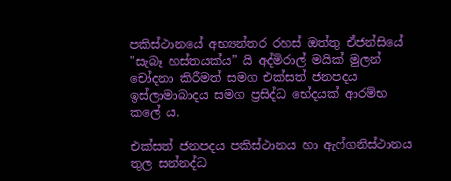පකිස්ථානයේ අභ්‍යන්තර රහස් ඔත්තු ඒජන්සියේ "සැබෑ හස්තයක්ය” යි අද්මිරාල් මයික් මුලන් චෝදනා කිරීමත් සමග එක්සත් ජනපදය ඉස්ලාමාබාදය සමග ප්‍රසිද්ධ භේදයක් ආරම්භ කලේ ය.

එක්සත් ජනපදය පකිස්ථානය හා ඇෆ්ගනිස්ථානය තුල සන්නද්ධ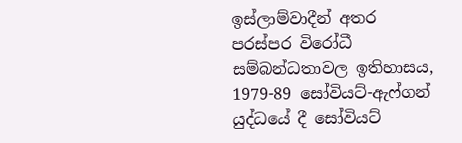ඉස්ලාම්වාදීන් අතර පරස්පර විරෝධී සම්බන්ධතාවල ඉතිහාසය, 1979-89 සෝවියට්-ඇෆ්ගන් යුද්ධයේ දී සෝවියට්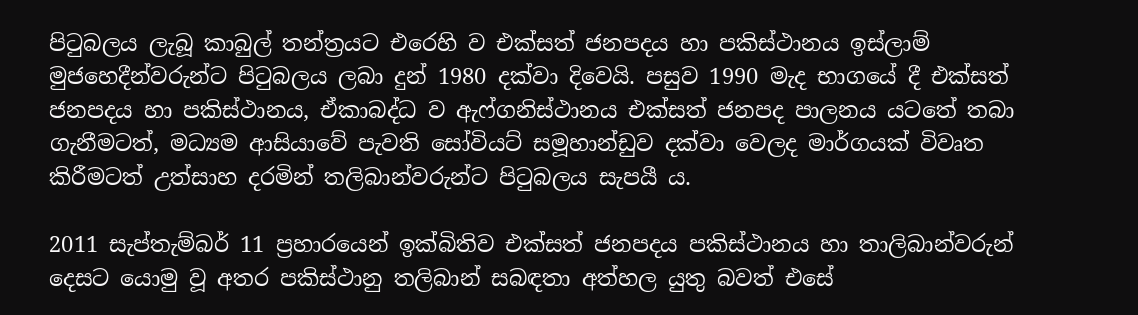පිටුබලය ලැබූ කාබුල් තන්ත්‍රයට එරෙහි ව එක්සත් ජනපදය හා පකිස්ථානය ඉස්ලාම් මුජහෙදීන්වරුන්ට පිටුබලය ලබා දුන් 1980 දක්වා දිවෙයි. පසුව 1990 මැද භාගයේ දී එක්සත් ජනපදය හා පකිස්ථානය, ඒකාබද්ධ ව ඇෆ්ගනිස්ථානය එක්සත් ජනපද පාලනය යටතේ තබා ගැනීමටත්, මධ්‍යම ආසියාවේ පැවති සෝවියට් සමූහාන්ඩුව දක්වා වෙලද මාර්ගයක් විවෘත කිරීමටත් උත්සාහ දරමින් තලිබාන්වරුන්ට පිටුබලය සැපයී ය.

2011 සැප්තැම්බර් 11 ප්‍රහාරයෙන් ඉක්බිතිව එක්සත් ජනපදය පකිස්ථානය හා තාලිබාන්වරුන් දෙසට යොමු වූ අතර පකිස්ථානු තලිබාන් සබඳතා අත්හල යුතු බවත් එසේ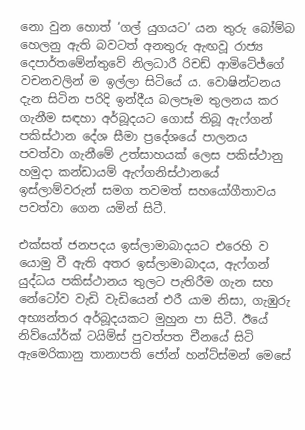නො වුන හොත් ‘ගල් යුගයට’ යන තුරු බෝම්බ හෙලනු ඇති බවටත් අනතුරු ඇඟවූ රාජ්‍ය දෙපාර්තමේන්තුවේ නිලධාරී රිචඩ් ආමිටේජ්ගේ වචනවලින් ම ඉල්ලා සිටියේ ය. වොෂින්ටනය දැන සිටින පරිදි ඉන්දීය බලපෑම තුලනය කර ගැනීම සඳහා අර්බූදයට ගොස් තිබූ ඇෆ්ගන් පකිස්ථාන දේශ සීමා ප්‍රදේශයේ පාලනය පවත්වා ගැනීමේ උත්සාහයක් ලෙස පකිස්ථානු හමුදා කන්ඩායම් ඇෆ්ගනිස්ථානයේ ඉස්ලාම්වරුන් සමග තවමත් සහයෝගීතාවය පවත්වා ගෙන යමින් සිටී.

එක්සත් ජනපදය ඉස්ලාමාබාදයට එරෙහි ව යොමු වී ඇති අතර ඉස්ලාමාබාදය, ඇෆ්ගන් යුද්ධය පකිස්ථානය තුලට පැතිරීම ගැන සහ නේටෝව වැඩි වැඩියෙන් එරී යාම නිසා, ගැඹුරු අභ්‍යන්තර අර්බූදයකට මුහුන පා සිටී. ඊයේ නිව්යෝර්ක් ටයිම්ස් පුවත්පත චීනයේ සිටි ඇමෙරිකානු තානාපති ජෝන් හන්ට්ස්මන් මෙසේ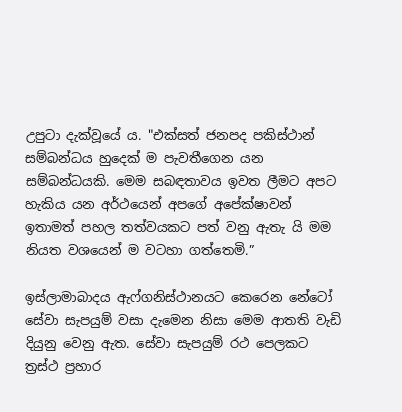උපුටා දැක්වූයේ ය. "එක්සත් ජනපද පකිස්ථාන් සම්බන්ධය හුදෙක් ම පැවතීගෙන යන සම්බන්ධයකි. මෙම සබඳතාවය ඉවත ලීමට අපට හැකිය යන අර්ථයෙන් අපගේ අපේක්ෂාවන් ඉතාමත් පහල තත්වයකට පත් වනු ඇතැ යි මම නියත වශයෙන් ම වටහා ගත්තෙමි.”

ඉස්ලාමාබාදය ඇෆ්ගනිස්ථානයට කෙරෙන නේටෝ සේවා සැපයුම් වසා දැමෙන නිසා මෙම ආතති වැඩි දියුනු වෙනු ඇත. සේවා සැපයුම් රථ පෙලකට ත්‍රස්ථ ප්‍රහාර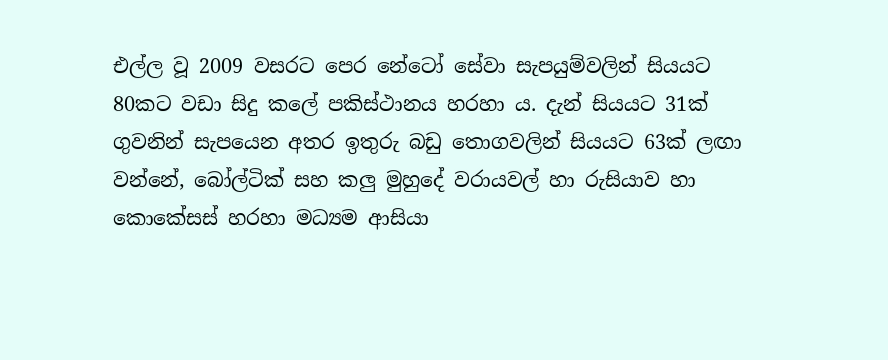එල්ල වූ 2009 වසරට පෙර නේටෝ සේවා සැපයුම්වලින් සියයට 80කට වඩා සිදු කලේ පකිස්ථානය හරහා ය. දැන් සියයට 31ක් ගුවනින් සැපයෙන අතර ඉතුරු බඩු තොගවලින් සියයට 63ක් ලඟා වන්නේ, බෝල්ටික් සහ කලු මුහුදේ වරායවල් හා රුසියාව හා කොකේසස් හරහා මධ්‍යම ආසියා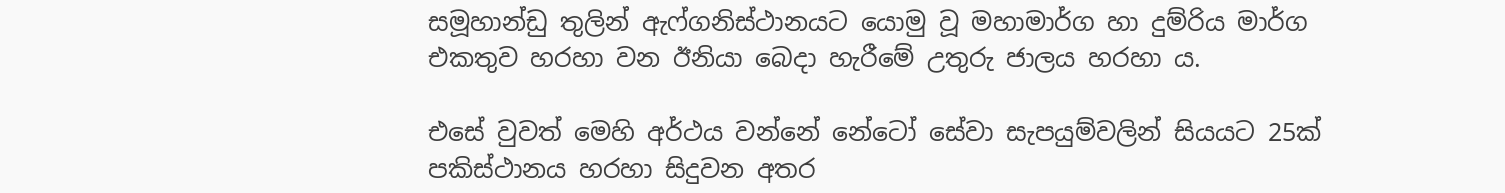සමූහාන්ඩු තුලින් ඇෆ්ගනිස්ථානයට යොමු වූ මහාමාර්ග හා දුම්රිය මාර්ග එකතුව හරහා වන ඊනියා බෙදා හැරීමේ උතුරු ජාලය හරහා ය.

එසේ වුවත් මෙහි අර්ථය වන්නේ නේටෝ සේවා සැපයුම්වලින් සියයට 25ක් පකිස්ථානය හරහා සිදුවන අතර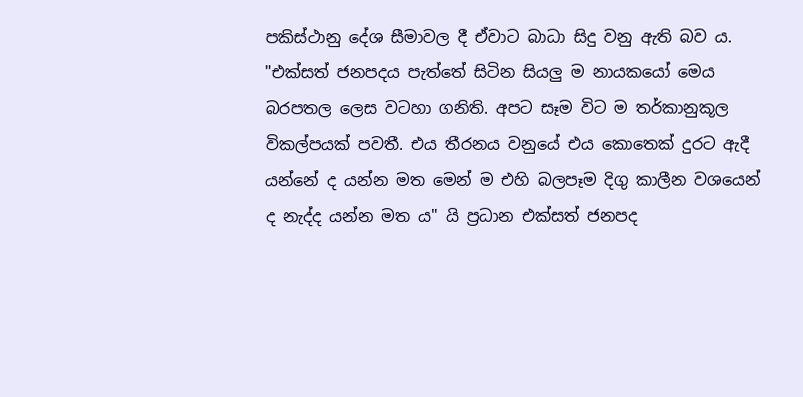පකිස්ථානු දේශ සීමාවල දී ඒවාට බාධා සිදු වනු ඇති බව ය. "එක්සත් ජනපදය පැත්තේ සිටින සියලු ම නායකයෝ මෙය බරපතල ලෙස වටහා ගනිති. අපට සෑම විට ම තර්කානුකූල විකල්පයක් පවතී. එය තීරනය වනුයේ එය කොතෙක් දුරට ඇදී යන්නේ ද යන්න මත මෙන් ම එහි බලපෑම දිගු කාලීන වශයෙන් ද නැද්ද යන්න මත ය" යි ප්‍රධාන එක්සත් ජනපද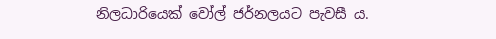නිලධාරියෙක් වෝල් ජර්නලයට පැවසී ය.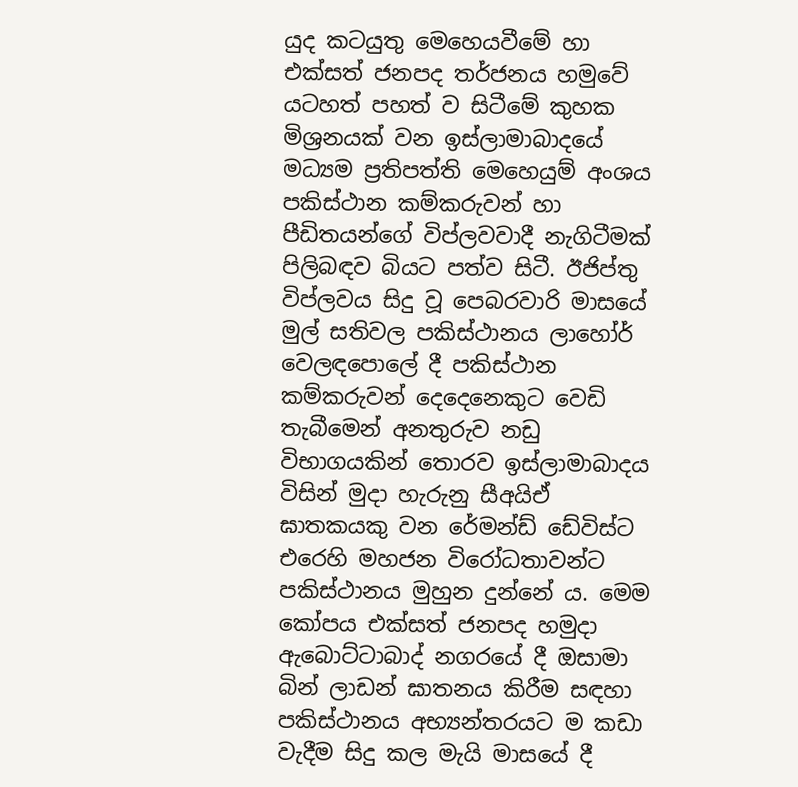යුද කටයුතු මෙහෙයවීමේ හා එක්සත් ජනපද තර්ජනය හමුවේ යටහත් පහත් ව සිටීමේ කුහක මිශ්‍රනයක් වන ඉස්ලාමාබාදයේ මධ්‍යම ප්‍රතිපත්ති මෙහෙයුම් අංශය පකිස්ථාන කම්කරුවන් හා පීඩිතයන්ගේ විප්ලවවාදී නැගිටීමක් පිලිබඳව බියට පත්ව සිටී. ඊජිප්තු විප්ලවය සිදු වූ පෙබරවාරි මාසයේ මුල් සතිවල පකිස්ථානය ලාහෝර් වෙලඳපොලේ දී පකිස්ථාන කම්කරුවන් දෙදෙනෙකුට වෙඩි තැබීමෙන් අනතුරුව නඩු විභාගයකින් තොරව ඉස්ලාමාබාදය විසින් මුදා හැරුනු සීඅයිඒ ඝාතකයකු වන රේමන්ඩ් ඩේවිස්ට එරෙහි මහජන විරෝධතාවන්ට පකිස්ථානය මුහුන දුන්නේ ය. මෙම කෝපය එක්සත් ජනපද හමුදා ඇබොට්ටාබාද් නගරයේ දී ඔසාමා බින් ලාඩන් ඝාතනය කිරීම සඳහා පකිස්ථානය අභ්‍යන්තරයට ම කඩා වැදීම සිදු කල මැයි මාසයේ දී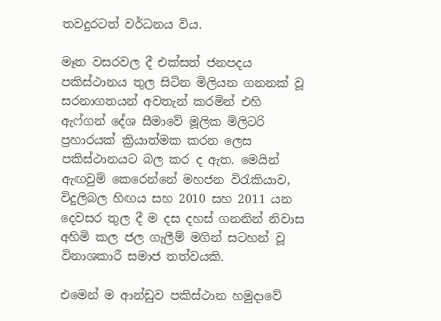තවදුරටත් වර්ධනය විය.

මෑත වසරවල දී එක්සත් ජනපදය පකිස්ථානය තුල සිටින මිලියන ගනනක් වූ සරනාගතයන් අවතැන් කරමින් එහි ඇෆ්ගන් දේශ සීමාවේ මූලික මිලිටරි ප්‍රහාරයක් ක්‍රියාත්මක කරන ලෙස පකිස්ථානයට බල කර ද ඇත. මෙයින් ඇඟවුම් කෙරෙන්නේ මහජන විරැකියාව, විදුලිබල හිඟය සහ 2010 සහ 2011 යන දෙවසර තුල දී ම දස දහස් ගනනින් නිවාස අහිමි කල ජල ගැලීම් මගින් සටහන් වූ විනාශකාරී සමාජ තත්වයකි.

එමෙන් ම ආන්ඩුව පකිස්ථාන හමුදාවේ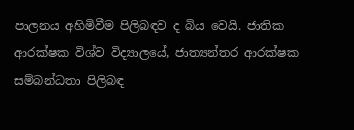පාලනය අහිමිවීම පිලිබඳව ද බිය වෙයි. ජාතික ආරක්ෂක විශ්ව විද්‍යාලයේ, ජාත්‍යන්තර ආරක්ෂක සම්බන්ධතා පිලිබඳ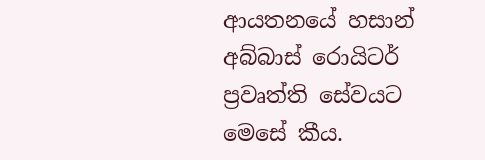ආයතනයේ හසාන් අබ්බාස් රොයිටර් ප්‍රවෘත්ති සේවයට මෙසේ කීය.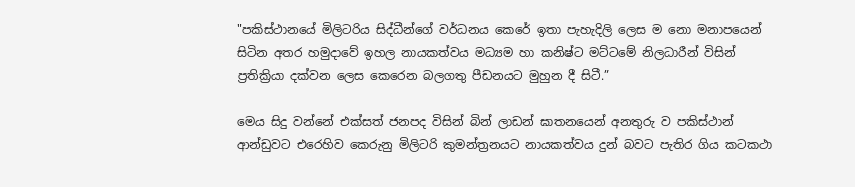"පකිස්ථානයේ මිලිටරිය සිද්ධීන්ගේ වර්ධනය කෙරේ ඉතා පැහැදිලි ලෙස ම නො මනාපයෙන් සිටින අතර හමුදාවේ ඉහල නායකත්වය මධ්‍යම හා කනිෂ්ට මට්ටමේ නිලධාරීන් විසින් ප්‍රතික්‍රියා දක්වන ලෙස කෙරෙන බලගතු පීඩනයට මුහුන දී සිටී.”

මෙය සිදු වන්නේ එක්සත් ජනපද විසින් බින් ලාඩන් ඝාතනයෙන් අනතුරු ව පකිස්ථාන් ආන්ඩුවට එරෙහිව කෙරුනු මිලිටරි කුමන්ත්‍රනයට නායකත්වය දුන් බවට පැතිර ගිය කටකථා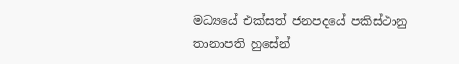මධ්‍යයේ එක්සත් ජනපදයේ පකිස්ථානු තානාපති හුසේන්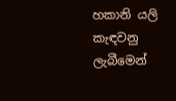හකානි යලි කැඳවනු ලැබීමෙන්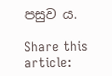පසුව ය.

Share this article: